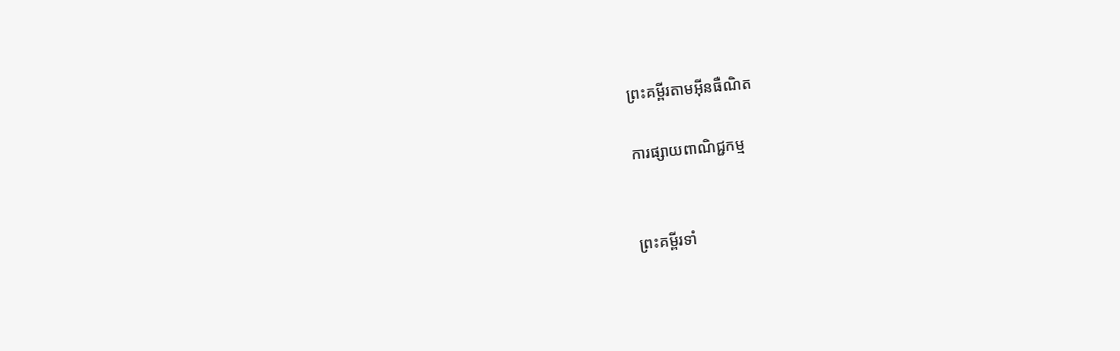ព្រះគម្ពីរតាមអ៊ីនធឺណិត

ការផ្សាយពាណិជ្ជកម្ម


ព្រះគម្ពីរទាំ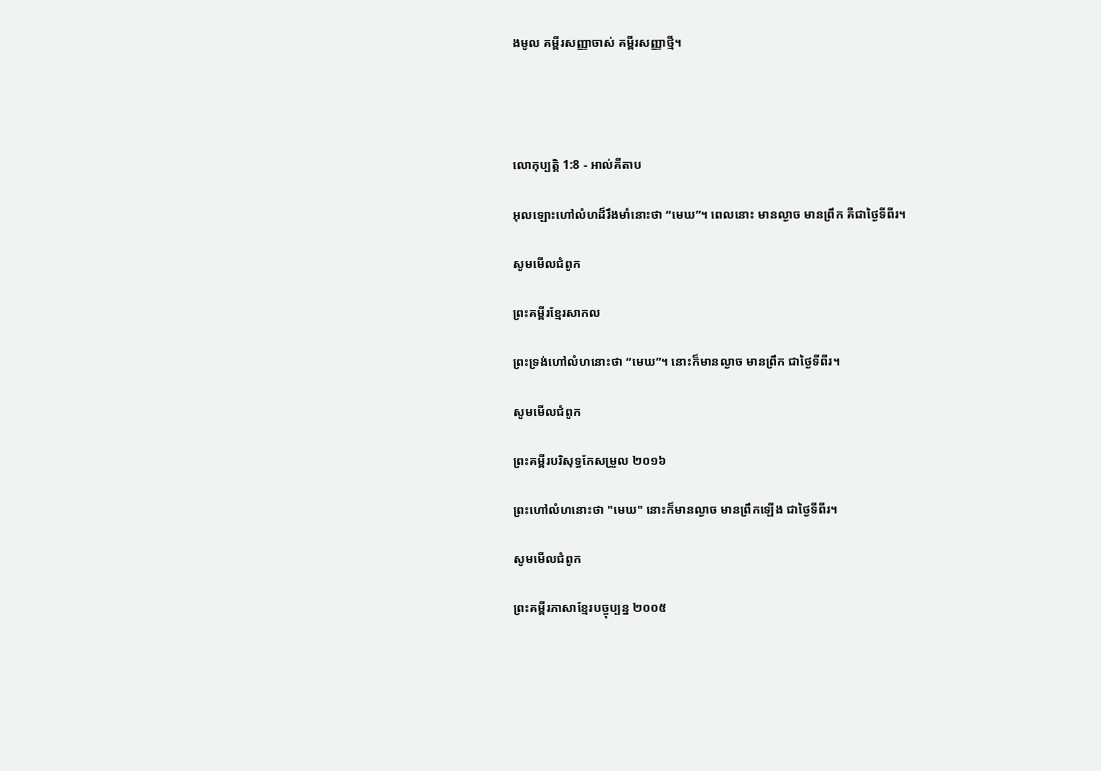ងមូល គម្ពីរសញ្ញាចាស់ គម្ពីរសញ្ញាថ្មី។




លោកុ‌ប្បត្តិ 1:8 - អាល់គីតាប

អុលឡោះហៅលំហដ៏រឹងមាំនោះថា “មេឃ”។ ពេលនោះ មានល្ងាច មានព្រឹក គឺជាថ្ងៃទីពីរ។

សូមមើលជំពូក

ព្រះគម្ពីរខ្មែរសាកល

ព្រះទ្រង់ហៅលំហនោះថា “មេឃ”។ នោះក៏មានល្ងាច មានព្រឹក ជាថ្ងៃទីពីរ។

សូមមើលជំពូក

ព្រះគម្ពីរបរិសុទ្ធកែសម្រួល ២០១៦

ព្រះហៅលំហនោះថា "មេឃ" នោះក៏មានល្ងាច មានព្រឹកឡើង ជាថ្ងៃទីពីរ។

សូមមើលជំពូក

ព្រះគម្ពីរភាសាខ្មែរបច្ចុប្បន្ន ២០០៥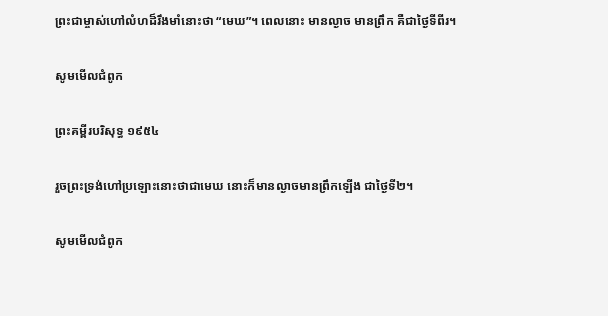ព្រះ‌ជាម្ចាស់ហៅលំហដ៏រឹង‌មាំនោះថា “មេឃ”។ ពេលនោះ មានល្ងាច មានព្រឹក គឺជាថ្ងៃទីពីរ។

សូមមើលជំពូក

ព្រះគម្ពីរបរិសុទ្ធ ១៩៥៤

រួចព្រះ‌ទ្រង់ហៅប្រឡោះនោះថាជាមេឃ នោះក៏មានល្ងាចមានព្រឹកឡើង ជាថ្ងៃទី២។

សូមមើលជំពូក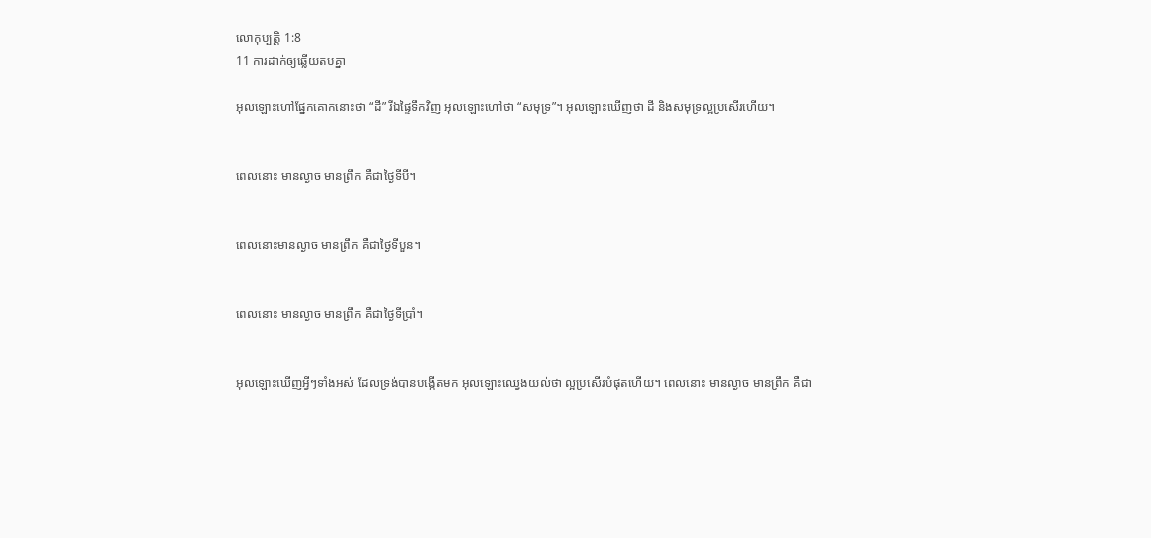លោកុ‌ប្បត្តិ 1:8
11 ការដាក់ឲ្យឆ្លើយតបគ្នា

អុលឡោះហៅផ្នែកគោកនោះថា “ដី” រីឯផ្ទៃទឹកវិញ អុលឡោះហៅថា “សមុទ្រ”។ អុលឡោះឃើញថា ដី និងសមុទ្រល្អប្រសើរហើយ។


ពេលនោះ មានល្ងាច មានព្រឹក គឺជាថ្ងៃទីបី។


ពេលនោះមានល្ងាច មានព្រឹក គឺជាថ្ងៃទីបួន។


ពេលនោះ មានល្ងាច មានព្រឹក គឺជាថ្ងៃទីប្រាំ។


អុលឡោះឃើញអ្វីៗទាំងអស់ ដែលទ្រង់បានបង្កើតមក អុលឡោះឈ្វេងយល់ថា ល្អប្រសើរបំផុតហើយ។ ពេលនោះ មានល្ងាច មានព្រឹក គឺជា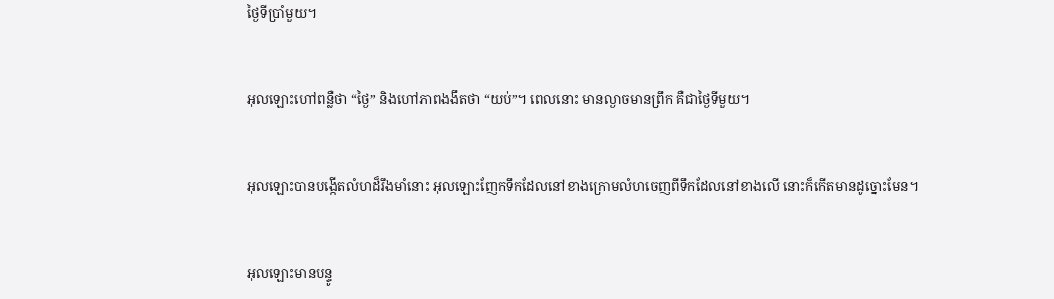ថ្ងៃទីប្រាំមួយ។


អុលឡោះហៅពន្លឺថា “ថ្ងៃ” និងហៅភាពងងឹតថា “យប់”។ ពេលនោះ មានល្ងាចមានព្រឹក គឺជាថ្ងៃទីមួយ។


អុលឡោះបានបង្កើតលំហដ៏រឹងមាំនោះ អុលឡោះញែកទឹកដែលនៅខាងក្រោមលំហចេញពីទឹកដែលនៅខាងលើ នោះក៏កើតមានដូច្នោះមែន។


អុលឡោះមានបន្ទូ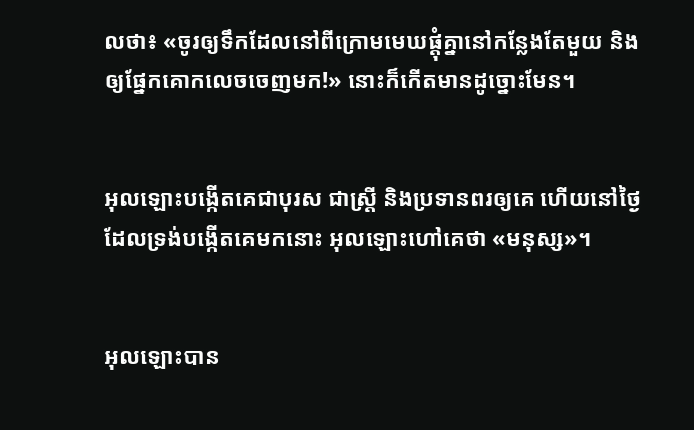លថា៖ «ចូរឲ្យទឹកដែលនៅពីក្រោមមេឃផ្តុំគ្នានៅកន្លែងតែមួយ និងឲ្យផ្នែកគោកលេចចេញមក!» នោះក៏កើតមានដូច្នោះមែន។


អុលឡោះបង្កើតគេជាបុរស ជាស្ត្រី និងប្រទានពរឲ្យគេ ហើយនៅថ្ងៃដែលទ្រង់បង្កើតគេមកនោះ អុលឡោះហៅគេថា «មនុស្ស»។


អុលឡោះបាន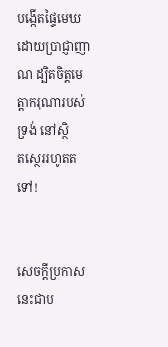បង្កើតផ្ទៃមេឃ ដោយប្រាជ្ញា‌ញាណ ដ្បិតចិត្តមេត្តា‌ករុណារបស់ទ្រង់ នៅស្ថិត‌ស្ថេររហូតតទៅ!


សេចក្ដីប្រកាស នេះជាប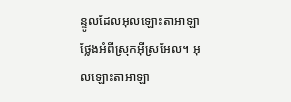ន្ទូលដែលអុលឡោះ‌តាអាឡា ថ្លែងអំពីស្រុកអ៊ីស្រ‌អែល។ អុលឡោះ‌តាអាឡា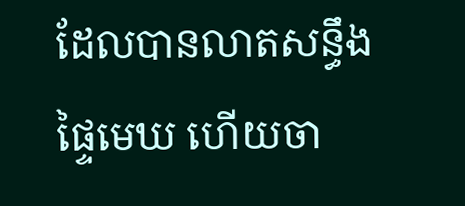ដែលបានលាតសន្ធឹងផ្ទៃមេឃ ហើយចា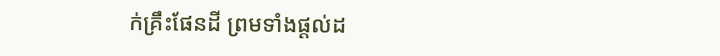ក់គ្រឹះផែនដី ព្រមទាំងផ្ដល់ដ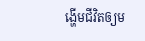ង្ហើមជីវិតឲ្យម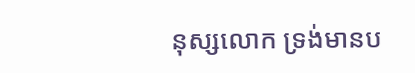នុស្សលោក ទ្រង់មានប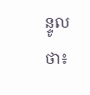ន្ទូលថា៖